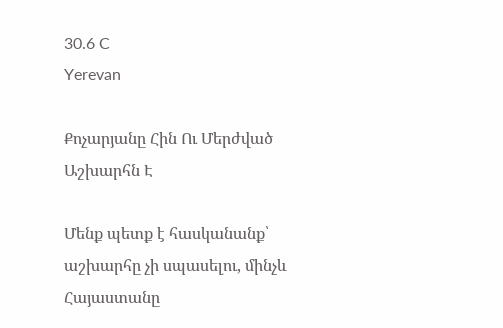30.6 C
Yerevan

Քոչարյանը Հին Ու Մերժված Աշխարհն Է

Մենք պետք է հասկանանք՝ աշխարհը չի սպասելու, մինչև Հայաստանը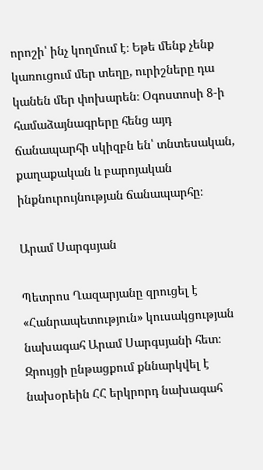որոշի՝ ինչ կողմում է։ Եթե մենք չենք կառուցում մեր տեղը, ուրիշները դա կանեն մեր փոխարեն։ Օգոստոսի 8‑ի համաձայնագրերը հենց այդ ճանապարհի սկիզբն են՝ տնտեսական, քաղաքական և բարոյական ինքնուրույնության ճանապարհը։

Արամ Սարգսյան

Պետրոս Ղազարյանը զրուցել է «Հանրապետություն» կուսակցության նախագահ Արամ Սարգսյանի հետ։ Զրույցի ընթացքում քննարկվել է նախօրեին ՀՀ երկրորդ նախագահ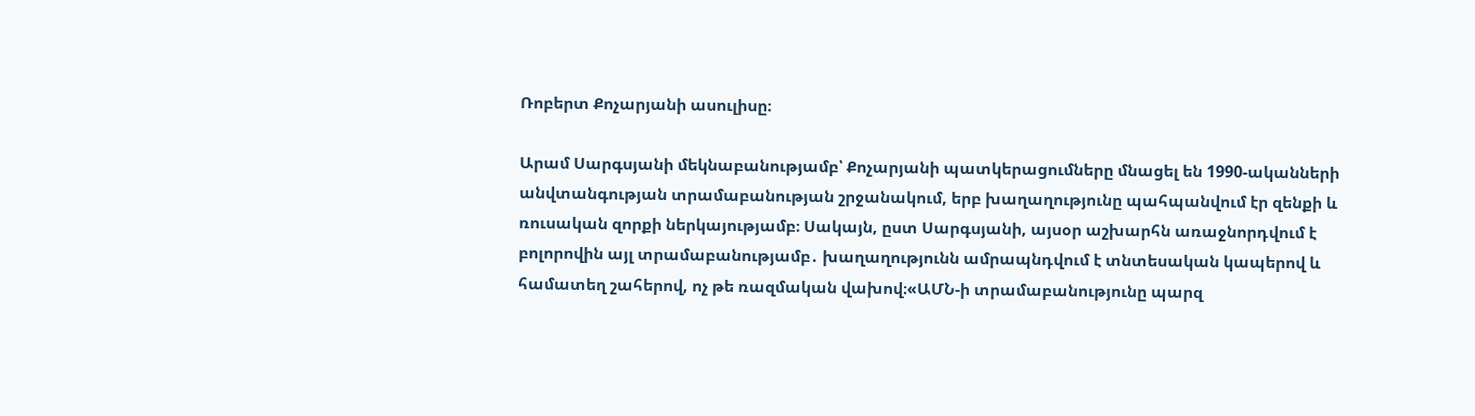Ռոբերտ Քոչարյանի ասուլիսը։

Արամ Սարգսյանի մեկնաբանությամբ՝ Քոչարյանի պատկերացումները մնացել են 1990-ականների անվտանգության տրամաբանության շրջանակում, երբ խաղաղությունը պահպանվում էր զենքի և ռուսական զորքի ներկայությամբ։ Սակայն, ըստ Սարգսյանի, այսօր աշխարհն առաջնորդվում է բոլորովին այլ տրամաբանությամբ․ խաղաղությունն ամրապնդվում է տնտեսական կապերով և համատեղ շահերով, ոչ թե ռազմական վախով։«ԱՄՆ‑ի տրամաբանությունը պարզ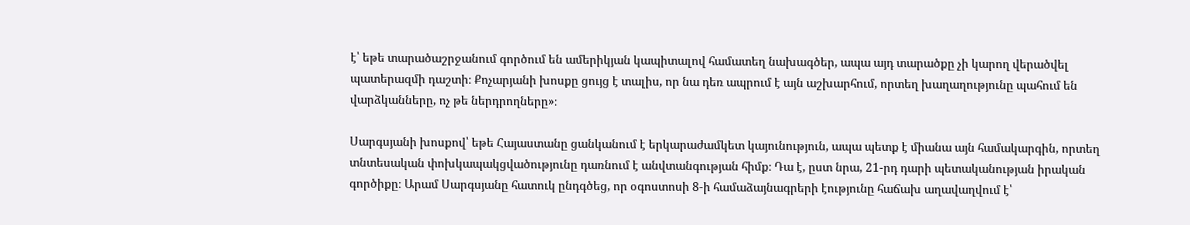է՝ եթե տարածաշրջանում գործում են ամերիկյան կապիտալով համատեղ նախագծեր, ապա այդ տարածքը չի կարող վերածվել պատերազմի դաշտի։ Քոչարյանի խոսքը ցույց է տալիս, որ նա դեռ ապրում է այն աշխարհում, որտեղ խաղաղությունը պահում են վարձկանները, ոչ թե ներդրողները»։

Սարգսյանի խոսքով՝ եթե Հայաստանը ցանկանում է երկարաժամկետ կայունություն, ապա պետք է միանա այն համակարգին, որտեղ տնտեսական փոխկապակցվածությունը դառնում է անվտանգության հիմք։ Դա է, ըստ նրա, 21-րդ դարի պետականության իրական գործիքը։ Արամ Սարգսյանը հատուկ ընդգծեց, որ օգոստոսի 8‑ի համաձայնագրերի էությունը հաճախ աղավաղվում է՝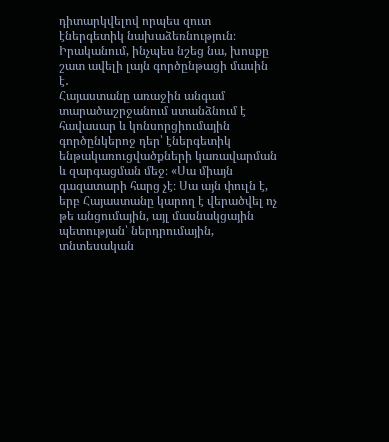դիտարկվելով որպես զուտ էներգետիկ նախաձեռնություն։ Իրականում, ինչպես նշեց նա, խոսքը շատ ավելի լայն գործընթացի մասին է․
Հայաստանը առաջին անգամ տարածաշրջանում ստանձնում է հավասար և կոնսորցիումային գործընկերոջ դեր՝ էներգետիկ ենթակառուցվածքների կառավարման և զարգացման մեջ։ «Սա միայն գազատարի հարց չէ։ Սա այն փուլն է, երբ Հայաստանը կարող է վերածվել ոչ թե անցումային, այլ մասնակցային պետության՝ ներդրումային, տնտեսական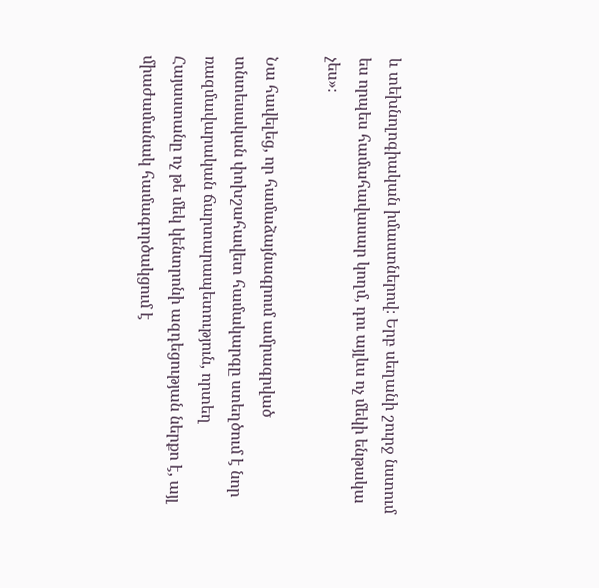և տեխնոլոգիական իմաստներով։ Երբ սեղանի շուրջ նստում ես որպես համահավասար կողմ, դու այլևս ոչ մեկի ենթակա չես»։

Նա հավելեց, որ համաձայնագրում ամրագրված տնտեսական փոխշահավետ համակարգը ստեղծում է նոր ռազմավարական ճարտարապետություն, որտեղ Հայաստանը ոչ թե մեկ կենտրոնի ազդեցության ներքո է, այլ միաժամանակ համագործակցում է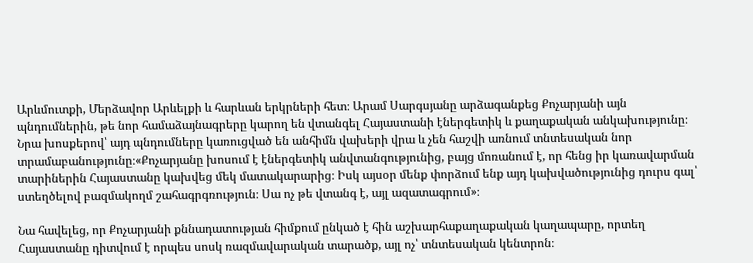Արևմուտքի, Մերձավոր Արևելքի և հարևան երկրների հետ։ Արամ Սարգսյանը արձագանքեց Քոչարյանի այն պնդումներին, թե նոր համաձայնագրերը կարող են վտանգել Հայաստանի էներգետիկ և քաղաքական անկախությունը։ Նրա խոսքերով՝ այդ պնդումները կառուցված են անհիմն վախերի վրա և չեն հաշվի առնում տնտեսական նոր տրամաբանությունը։«Քոչարյանը խոսում է էներգետիկ անվտանգությունից, բայց մոռանում է, որ հենց իր կառավարման տարիներին Հայաստանը կախվեց մեկ մատակարարից։ Իսկ այսօր մենք փորձում ենք այդ կախվածությունից դուրս գալ՝ ստեղծելով բազմակողմ շահագրգռություն։ Սա ոչ թե վտանգ է, այլ ազատագրում»։

Նա հավելեց, որ Քոչարյանի քննադատության հիմքում ընկած է հին աշխարհաքաղաքական կաղապարը, որտեղ Հայաստանը դիտվում է որպես սոսկ ռազմավարական տարածք, այլ ոչ՝ տնտեսական կենտրոն։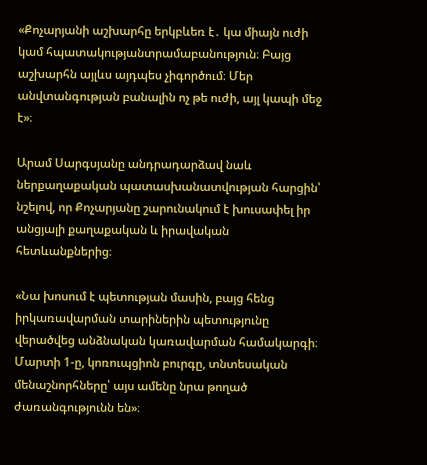«Քոչարյանի աշխարհը երկբևեռ է․ կա միայն ուժի կամ հպատակությանտրամաբանություն։ Բայց աշխարհն այլևս այդպես չիգործում։ Մեր անվտանգության բանալին ոչ թե ուժի, այլ կապի մեջ է»։

Արամ Սարգսյանը անդրադարձավ նաև ներքաղաքական պատասխանատվության հարցին՝ նշելով, որ Քոչարյանը շարունակում է խուսափել իր անցյալի քաղաքական և իրավական հետևանքներից։

«Նա խոսում է պետության մասին, բայց հենց իրկառավարման տարիներին պետությունը վերածվեց անձնական կառավարման համակարգի։ Մարտի 1‑ը, կոռուպցիոն բուրգը, տնտեսական մենաշնորհները՝ այս ամենը նրա թողած ժառանգությունն են»։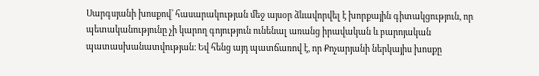Սարգսյանի խոսքով՝ հասարակության մեջ այսօր ձևավորվել է խորքային գիտակցություն, որ պետականությունը չի կարող գոյություն ունենալ առանց իրավական և բարոյական պատասխանատվության։ Եվ հենց այդ պատճառով է, որ Քոչարյանի ներկայիս խոսքը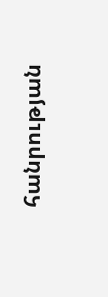հանրության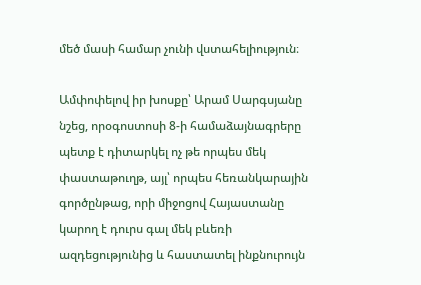մեծ մասի համար չունի վստահելիություն։

Ամփոփելով իր խոսքը՝ Արամ Սարգսյանը նշեց, որօգոստոսի 8‑ի համաձայնագրերը պետք է դիտարկել ոչ թե որպես մեկ փաստաթուղթ, այլ՝ որպես հեռանկարային գործընթաց, որի միջոցով Հայաստանը կարող է դուրս գալ մեկ բևեռի ազդեցությունից և հաստատել ինքնուրույն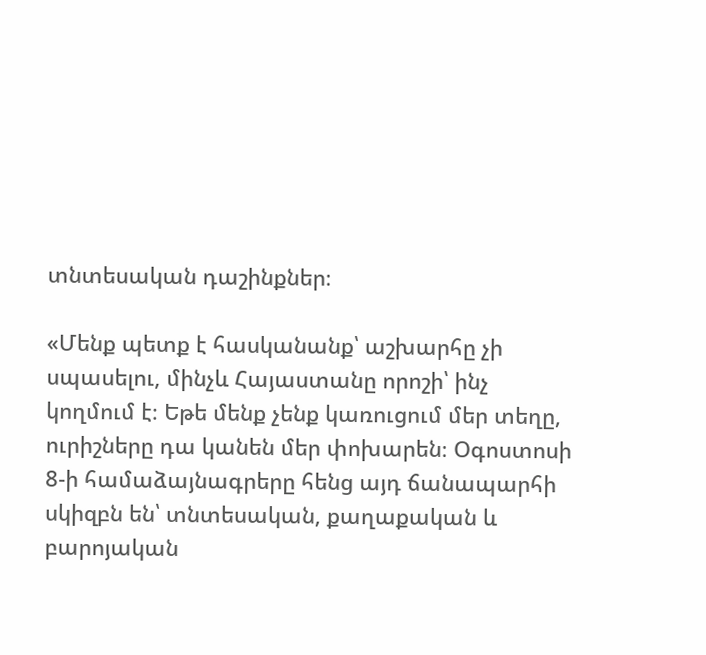տնտեսական դաշինքներ։

«Մենք պետք է հասկանանք՝ աշխարհը չի սպասելու, մինչև Հայաստանը որոշի՝ ինչ կողմում է։ Եթե մենք չենք կառուցում մեր տեղը, ուրիշները դա կանեն մեր փոխարեն։ Օգոստոսի 8‑ի համաձայնագրերը հենց այդ ճանապարհի սկիզբն են՝ տնտեսական, քաղաքական և բարոյական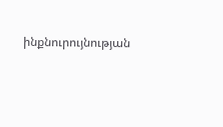ինքնուրույնության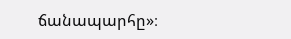ճանապարհը»։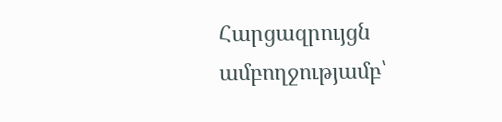Հարցազրույցն ամբողջությամբ՝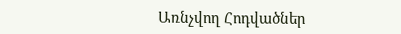Առնչվող Հոդվածներ